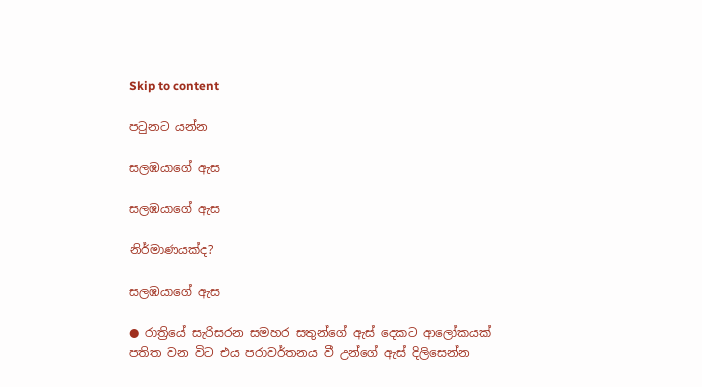Skip to content

පටුනට යන්න

සලඹයාගේ ඇස

සලඹයාගේ ඇස

නිර්මාණයක්ද?

සලඹයාගේ ඇස

● රාත්‍රියේ සැරිසරන සමහර සතුන්ගේ ඇස් දෙකට ආලෝකයක් පතිත වන විට එය පරාවර්තනය වී උන්ගේ ඇස් දිලිසෙන්න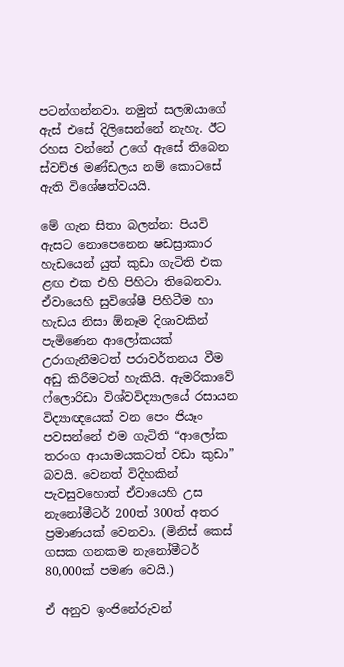පටන්ගන්නවා. නමුත් සලඹයාගේ ඇස් එසේ දිලිසෙන්නේ නැහැ. ඊට රහස වන්නේ උගේ ඇසේ තිබෙන ස්වච්ඡ මණ්ඩලය නම් කොටසේ ඇති විශේෂත්වයයි.

මේ ගැන සිතා බලන්න: පියවි ඇසට නොපෙනෙන ෂඩස්‍රාකාර හැඩයෙන් යුත් කුඩා ගැටිති එක ළඟ එක එහි පිහිටා තිබෙනවා. ඒවායෙහි සුවිශේෂී පිහිටීම හා හැඩය නිසා ඕනෑම දිශාවකින් පැමිණෙන ආලෝකයක් උරාගැනීමටත් පරාවර්තනය වීම අඩු කිරීමටත් හැකියි. ඇමරිකාවේ ෆ්ලොරිඩා විශ්වවිද්‍යාලයේ රසායන විද්‍යාඥයෙක් වන පෙං ජියෑං පවසන්නේ එම ගැටිති “ආලෝක තරංග ආයාමයකටත් වඩා කුඩා” බවයි. වෙනත් විදිහකින් පැවසුවහොත් ඒවායෙහි උස නැනෝමීටර් 200ත් 300ත් අතර ප්‍රමාණයක් වෙනවා. (මිනිස් කෙස් ගසක ගනකම නැනෝමීටර් 80,000ක් පමණ වෙයි.)

ඒ අනුව ඉංජිනේරුවන්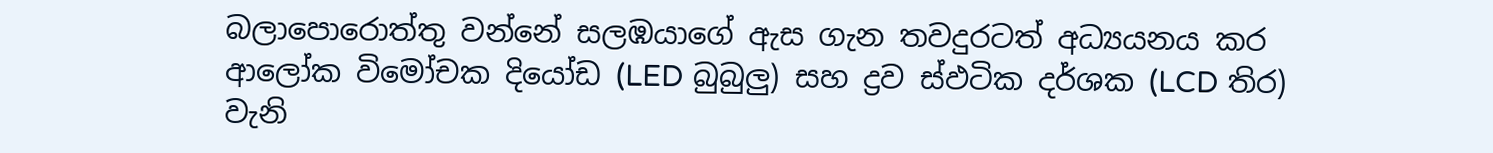බලාපොරොත්තු වන්නේ සලඹයාගේ ඇස ගැන තවදුරටත් අධ්‍යයනය කර ආලෝක විමෝචක දියෝඩ (LED බුබුලු) සහ ද්‍රව ස්ඵටික දර්ශක (LCD තිර) වැනි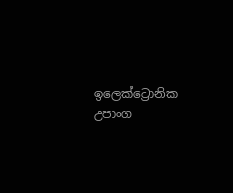ඉලෙක්ට්‍රොනික උපාංග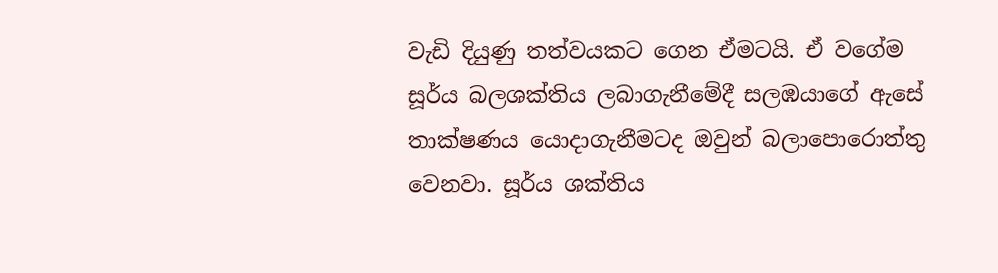වැඩි දියුණු තත්වයකට ගෙන ඒමටයි. ඒ වගේම සූර්ය බලශක්තිය ලබාගැනීමේදී සලඹයාගේ ඇසේ තාක්ෂණය යොදාගැනීමටද ඔවුන් බලාපොරොත්තු වෙනවා. සූර්ය ශක්තිය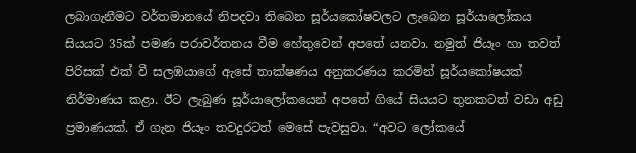ලබාගැනීමට වර්තමානයේ නිපදවා තිබෙන සූර්යකෝෂවලට ලැබෙන සූර්යාලෝකය සියයට 35ක් පමණ පරාවර්තනය වීම හේතුවෙන් අපතේ යනවා. නමුත් ජියෑං හා තවත් පිරිසක් එක් වී සලඹයාගේ ඇසේ තාක්ෂණය අනුකරණය කරමින් සූර්යකෝෂයක් නිර්මාණය කළා. ඊට ලැබුණ සූර්යාලෝකයෙන් අපතේ ගියේ සියයට තුනකටත් වඩා අඩු ප්‍රමාණයක්. ඒ ගැන ජියෑං තවදුරටත් මෙසේ පැවසුවා. “අවට ලෝකයේ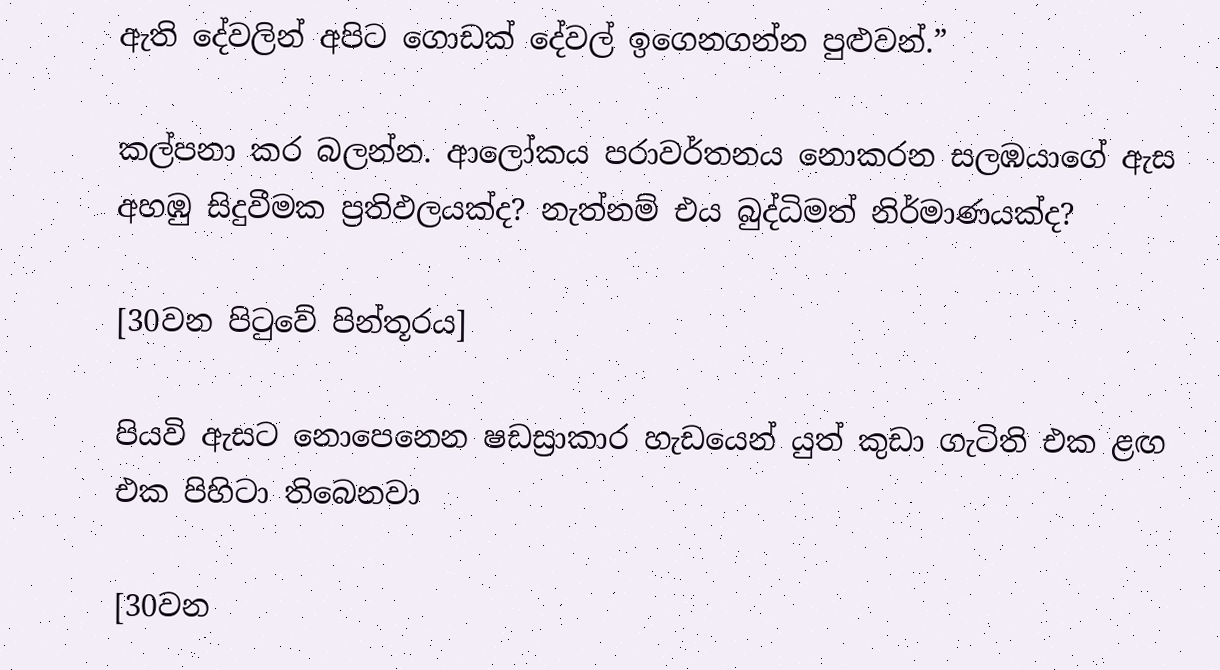ඇති දේවලින් අපිට ගොඩක් දේවල් ඉගෙනගන්න පුළුවන්.”

කල්පනා කර බලන්න. ආලෝකය පරාවර්තනය නොකරන සලඹයාගේ ඇස අහඹු සිදුවීමක ප්‍රතිඵලයක්ද? නැත්නම් එය බුද්ධිමත් නිර්මාණයක්ද?

[30වන පිටුවේ පින්තූරය]

පියවි ඇසට නොපෙනෙන ෂඩස්‍රාකාර හැඩයෙන් යුත් කුඩා ගැටිති එක ළඟ එක පිහිටා තිබෙනවා

[30වන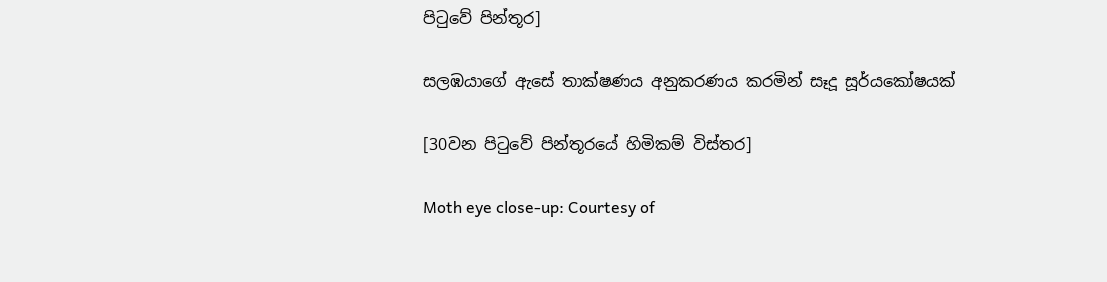පිටුවේ පින්තූර]

සලඹයාගේ ඇසේ තාක්ෂණය අනුකරණය කරමින් සෑදූ සූර්යකෝෂයක්

[30වන පිටුවේ පින්තූරයේ හිමිකම් විස්තර]

Moth eye close-up: Courtesy of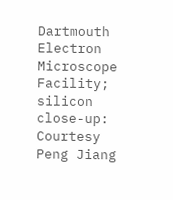Dartmouth Electron Microscope Facility; silicon close-up: Courtesy Peng Jiang